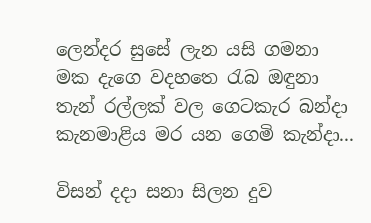ලෙන්දර සුසේ ලැන යසි ගමනා
මක දැගෙ වදහතෙ රැබ ඔඳුනා
තැන් රල්ලක් වල ගෙටකැර බන්දා
කැනමාළිය මර යන ගෙමි කැන්දා...

විසන් දදා සනා සිලන දුව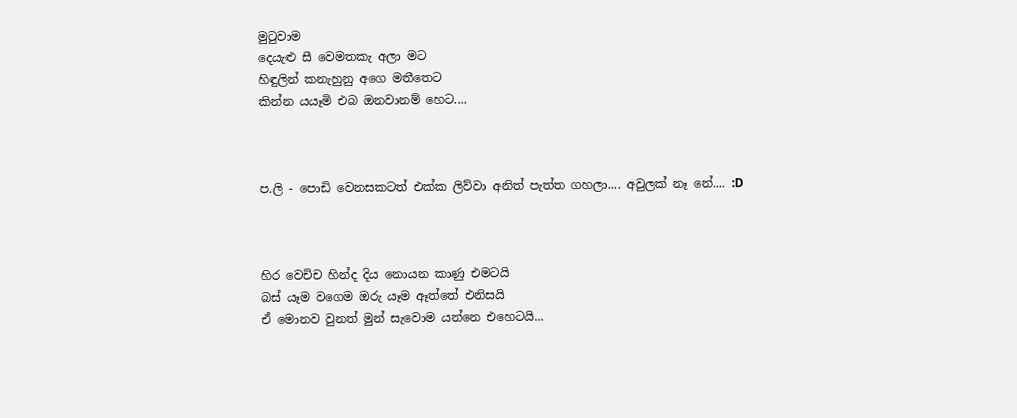මුටුවාම
දෙයැළු සී වෙමතකැ අලා මට
හිඳුලින් කනැහුනු අගෙ මතීතෙට
කින්න යයෑමි එබ ඔනවානම් හෙට....



ප.ලි - පොඩි වෙනසකටත් එක්ක ලිව්වා අනිත් පැත්ත ගහලා.... අවුලක් නෑ නේ.... :D



හිර වෙචිච හින්ද දිය නොයන කාණු එමටයි
බස් යෑම වගෙම ඔරු යෑම ඈත්තේ එනිසයි
ඒ මොනව වුනත් මුන් සැවොම යන්නෙ එහෙටයි...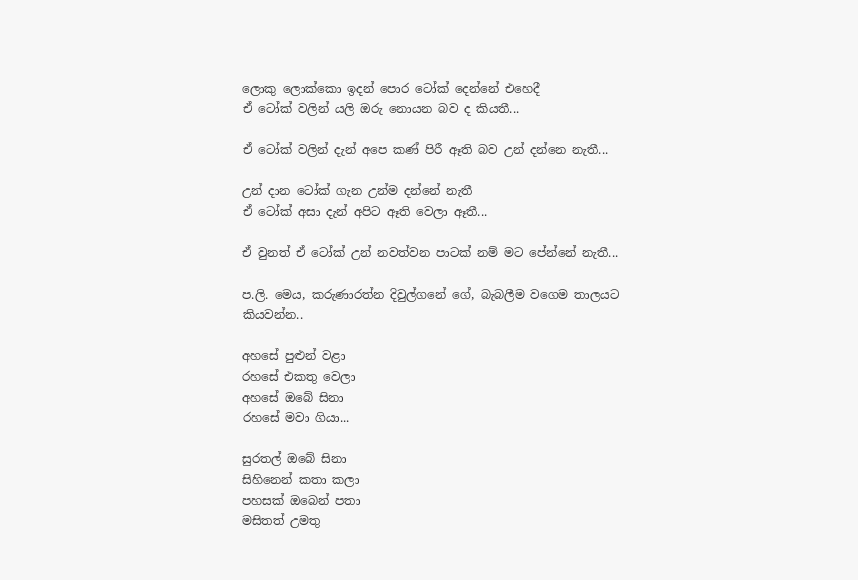ලොකු ලොක්කො ඉදන් පොර ටෝක් දෙන්නේ එහෙදී
ඒ ටෝක් වලින් යලි ඔරු නොයන බව ද කියතී...

ඒ ටෝක් වලින් දැන් අපෙ කණ් පිරී ඈති බව උන් දන්නෙ නැතී...

උන් දාන ටෝක් ගැන උන්ම දන්නේ නැතී
ඒ ටෝක් අසා දැන් අපිට ඈති වෙලා ඈතී...

ඒ වුනත් ඒ ටෝක් උන් නවත්වන පාටක් නම් මට පේන්නේ නැතී...

ප.ලි. මෙය, කරුණාරත්න දිවුල්ගනේ ගේ, බැබලීම වගෙම තාලයට කියවන්න..

අහසේ පුළුන් වළා
රහසේ එකතු වෙලා
අහසේ ඔබේ සිනා
රහසේ මවා ගියා...

සුරතල් ඔබේ සිනා
සිහිනෙන් කතා කලා
පහසක් ඔබෙන් පතා
මසිතත් උමතු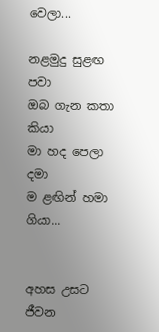වෙලා...

නළමුදු සුළඟ පවා
ඔබ ගැන කතා කියා
මා හද පෙලා දමා
ම ළඟින් හමා ගියා...


අහස උසට ජීවන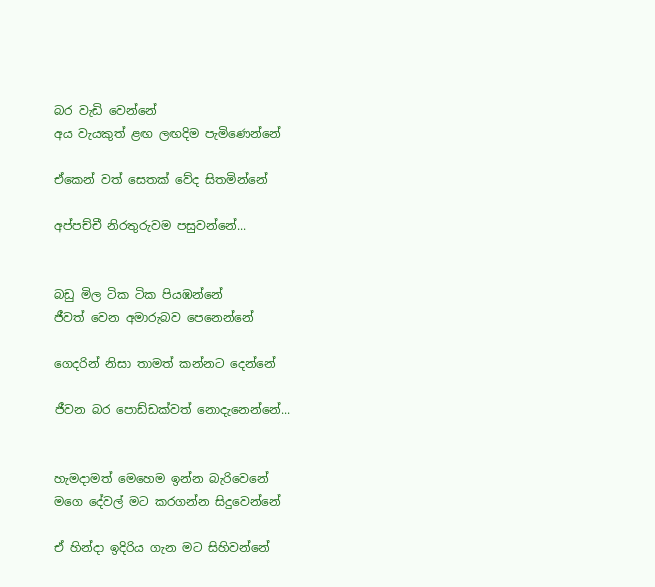බර වැඩි වෙන්නේ
අය වැයකුත් ළඟ ලඟදිම පැමිණෙන්නේ

ඒකෙන් වත් සෙතක් වේද සිතමින්නේ

අප්පච්චී නිරතුරුවම පසුවන්නේ...


බඩු මිල ටික ටික පියඹන්නේ
ජීවත් වෙන අමාරුබව පෙනෙන්නේ

ගෙදරින් නිසා තාමත් කන්නට දෙන්නේ

ජීවන බර පොඩ්ඩක්වත් නොදැනෙන්නේ...


හැමදාමත් මෙහෙම ඉන්න බැරිවෙනේ
මගෙ දේවල් මට කරගන්න සිදුවෙන්නේ

ඒ හින්දා ඉදිරිය ගැන මට සිහිවන්නේ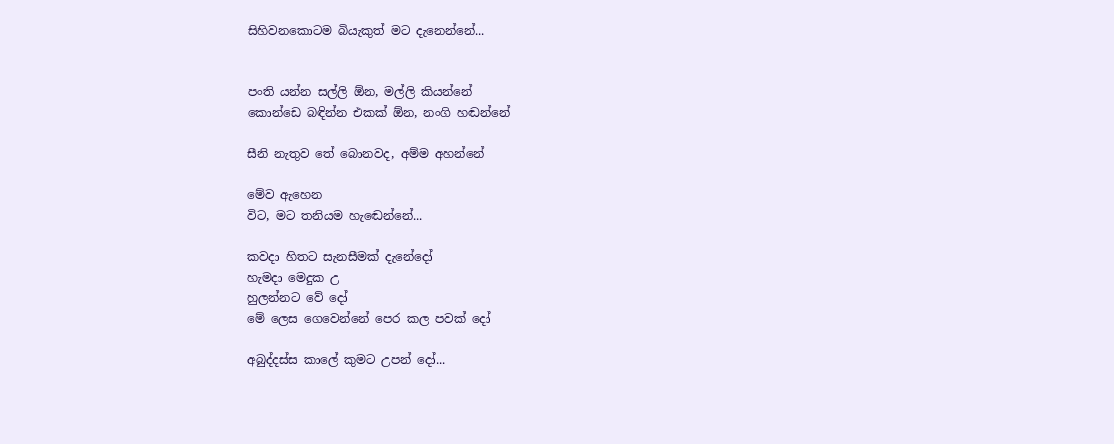සිහිවනකොටම බියැකුත් මට දැනෙන්නේ...


පංති යන්න සල්ලි ඕන, මල්ලි කියන්නේ
කොන්ඩෙ බඳින්න එකක් ඕන, නංගි හඬන්නේ

සීනි නැතුව තේ බොනවද, අම්ම අහන්නේ

මේව ඇහෙන
විට, මට තනියම හැඬෙන්නේ...

කවදා හිතට සැනසීමක් දැනේදෝ
හැමදා මෙදුක උ
හුලන්නට වේ දෝ
මේ ලෙස ගෙවෙන්නේ පෙර කල පවක් දෝ

අබුද්දස්ස කාලේ කුමට උපන් දෝ...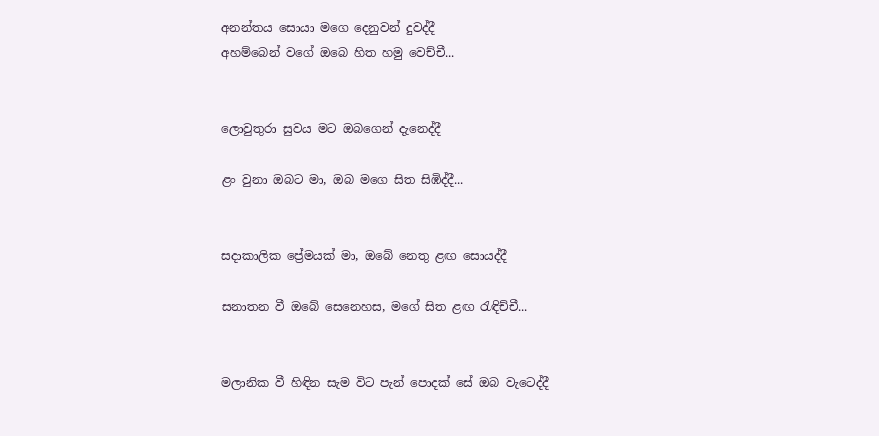අනන්තය සොයා මගෙ දෙනුවන් දුවද්දී
අහම්බෙන් වගේ ඔබෙ හිත හමු වෙච්චී...


ලොවුතුරා සුවය මට ඔබගෙන් දැනෙද්දී

ළං වුනා ඔබට මා, ඔබ මගෙ සිත සිඹිද්දී...


සදාකාලික ප්‍රේමයක් මා, ඔබේ නෙතු ළඟ සොයද්දී

සනාතන වී ඔබේ සෙනෙහස, මගේ සිත ළඟ රැඳිච්චී...


මලානික වී හිඳින සැම විට පැන් පොදක් සේ ඔබ වැටෙද්දී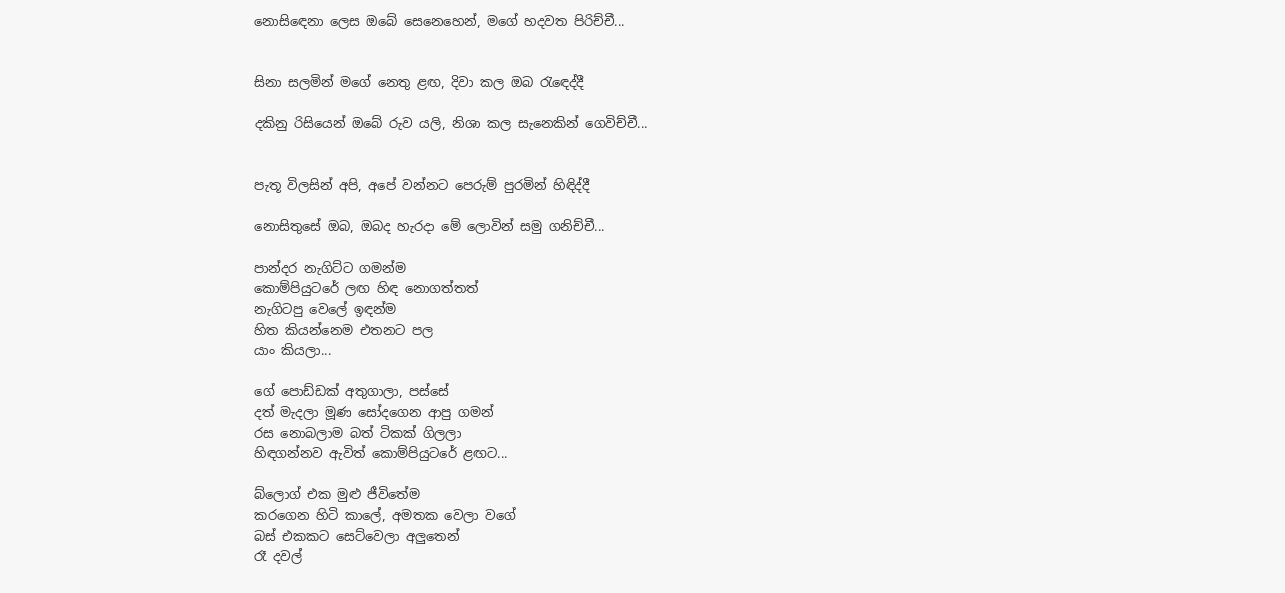නොසිඳෙනා ලෙස ඔබේ සෙනෙහෙන්, මගේ හදවත පිරිච්චී...


සිනා සලමින් මගේ නෙතු ළඟ, දිවා කල ඔබ රැඳෙද්දී

දකිනු රිසියෙන් ඔබේ රුව යලි, නිශා කල සැනෙකින් ගෙවිච්චී...


පැතූ විලසින් අපි, අපේ වන්නට පෙරුම් පුරමින් හිඳිද්දී

නොසිතුසේ ඔබ, ඔබද හැරදා මේ ලොවින් සමු ගනිච්චී...

පාන්දර නැගිට්ට ගමන්ම
කොම්පියුටරේ ලඟ හිඳ නොගත්තත්
නැගිටපු වෙලේ ඉඳන්ම
හිත කියන්නෙම එතනට පල
යාං කියලා...

ගේ පොඩ්ඩක් අතුගාලා, පස්සේ
දත් මැදලා මූණ සෝදගෙන ආපු ගමන්
රස නොබලාම බත් ටිකක් ගිලලා
හිඳගන්නව ඇවිත් කොම්පියුටරේ ළඟට...

බ්ලොග් එක මුළු ජීවිතේම
කරගෙන හිටි කාලේ, අමතක වෙලා වගේ
බස් එකකට සෙට්වෙලා අලුතෙන්
රෑ දවල්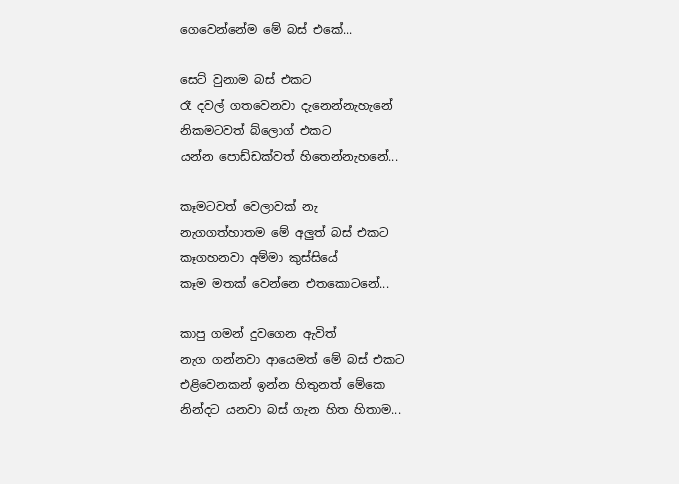ගෙවෙන්නේම මේ බස් එකේ...

සෙට් වුනාම බස් එකට
රෑ දවල් ගතවෙනවා දැනෙන්නැහැනේ
නිකමටවත් බ්ලොග් එකට
යන්න පොඩ්ඩක්වත් හිතෙන්නැහනේ...

කෑමටවත් වෙලාවක් නැ
නැගගත්හාතම මේ අලුත් බස් එකට
කෑගහනවා අම්මා කුස්සියේ
කෑම මතක් වෙන්නෙ එතකොටනේ...

කාපු ගමන් දුවගෙන ඇවිත්
නැග ගන්නවා ආයෙමත් මේ බස් එකට
එළිවෙනකන් ඉන්න හිතුනත් මේකෙ
නින්දට යනවා බස් ගැන හිත හිතාම...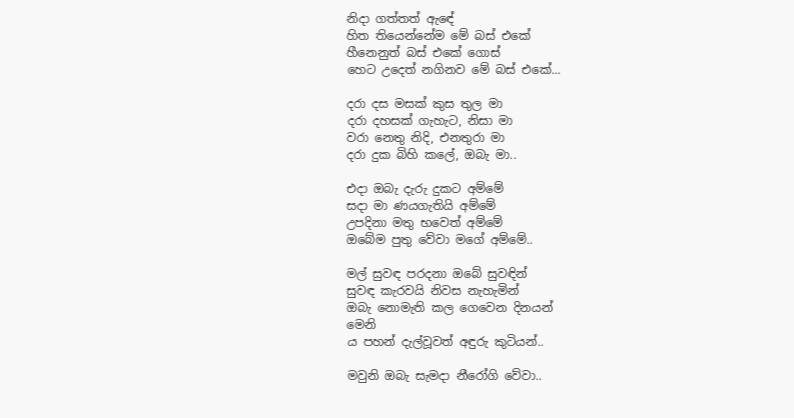නිදා ගත්තත් ඇඳේ
හිත තියෙන්නේම මේ බස් එකේ
හීනෙනුත් බස් එකේ ගොස්
හෙට උදෙත් නගිනව මේ බස් එකේ...

දරා දස මසක් කුස තුල මා
දරා දහසක් ගැහැට, නිසා මා
වරා නෙතු නිදි, එනතුරා මා
දරා දුක බිහි කලේ, ඔබැ මා..

එදා ඔබැ දැරු දුකට අම්මේ
සදා මා ණයගැතියි අම්මේ
උපදිනා මතු භවෙත් අම්මේ
ඔබේම පුතු වේවා මගේ අම්මේ..

මල් සුවඳ පරදනා ඔබේ සුවඳින්
සුවඳ කැරවයි නිවස නැහැමින්
ඔබැ නොමැති කල ගෙවෙන දිනයන්
මෙනි
ය පහන් දැල්වූවත් අඳුරු කුටියන්..

මවුනි ඔබැ සැමදා නීරෝගි වේවා..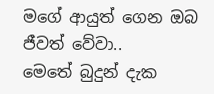මගේ ආයුත් ගෙන ඔබ ජීවත් වේවා..
මෙතේ බුදුන් දැක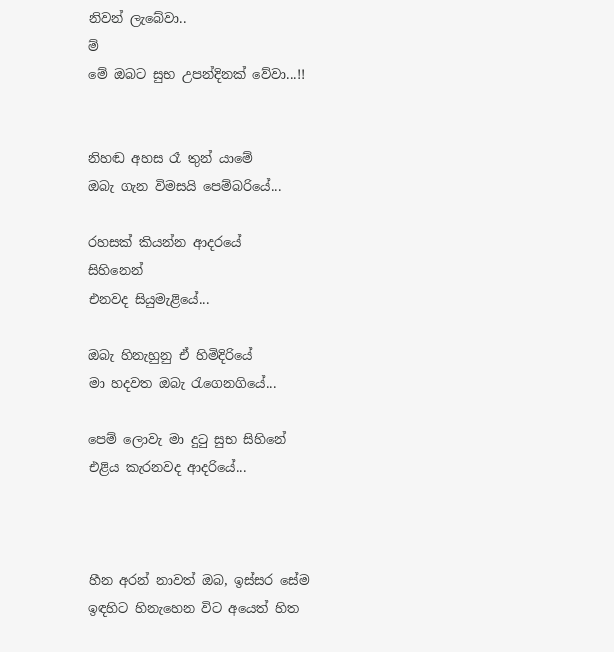නිවන් ලැබේවා..
ම්
මේ ඔබට සුභ උපන්දිනක් වේවා...!!


නිහඬ අහස රෑ තුන් යාමේ
ඔබැ ගැන විමසයි පෙම්බරියේ...

රහසක් කියන්න ආදරයේ
සිහිනෙන්
එනවද සියුමැළියේ...

ඔබැ හිනැහුනු ඒ හිමිදිරියේ
මා හදවත ඔබැ රැගෙනගියේ...

පෙම් ලොවැ මා දුටු සුභ සිහිනේ
එළිය කැරනවද ආදරියේ...



හීන අරන් නාවත් ඔබ, ඉස්සර සේම
ඉඳහිට හිනැහෙන විට අයෙත් හිත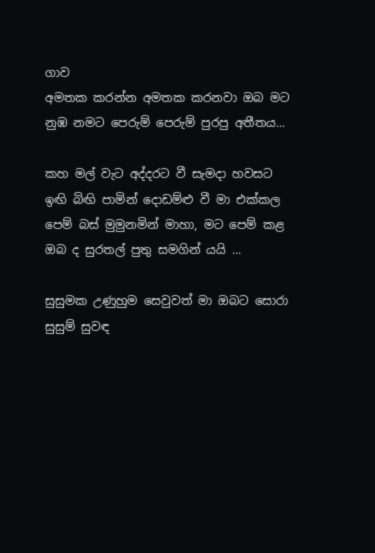ගාව
අමතක කරන්න අමතක කරනවා ඔබ මට
නුඹ නමට පෙරුම් පෙරුම් පුරපු අතීතය...

කහ මල් වැට අද්දරට වී සැමදා හවසට
ඉඟි බිඟි පාමින් දොඩම්ළු වී මා එක්කල
පෙම් බස් මුමුනමින් මාහා, මට පෙම් කළ
ඔබ ද සුරතල් පුතු සමගින් යයි ...

සුසුමක උණුහුම සෙවුවත් මා ඔබට සොරා
සුසුම් සුවඳ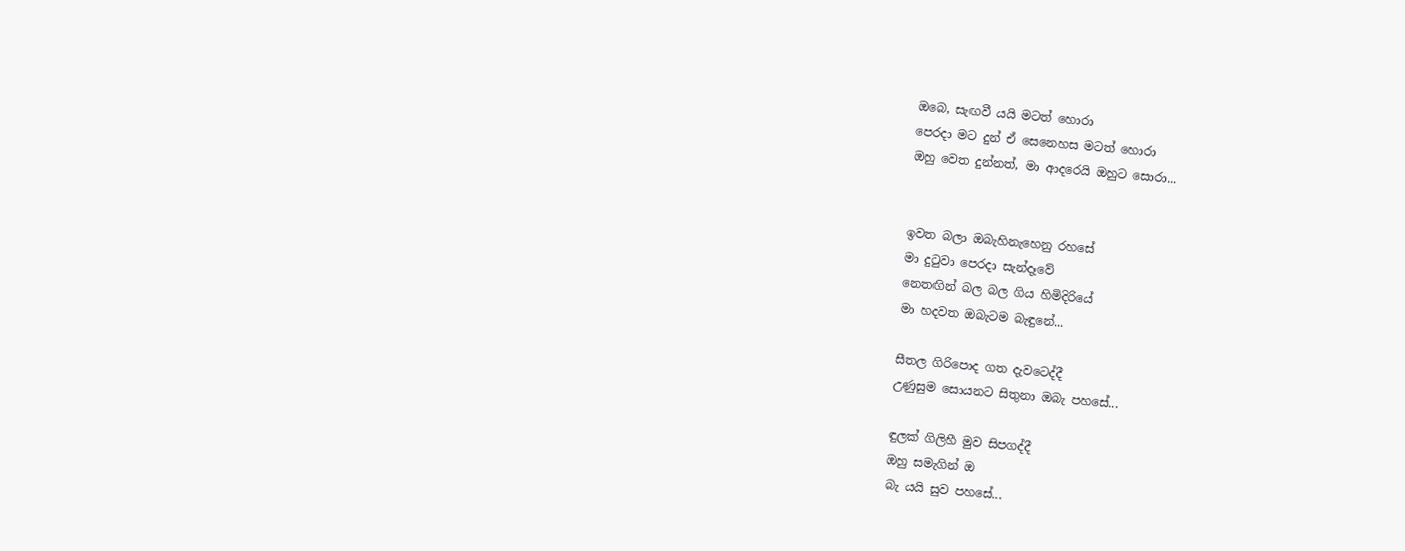ඔබෙ, සැඟවී යයි මටත් හොරා
පෙරදා මට දුන් ඒ සෙනෙහස මටත් හොරා
ඔහු වෙත දුන්නත්, මා ආදරෙයි ඔහුට සොරා...


ඉවත බලා ඔබැහිනැහෙනු රහසේ
මා දුටුවා පෙරදා සැන්දෑවේ
නෙතඟින් බල බල ගිය හිමිදිරියේ
මා හදවත ඔබැටම බැඳුනේ...

සීතල ගිරිපොද ගත දැවටෙද්දී
උණුසුම සොයනට සිතුනා ඔබැ පහසේ...

ඳුලක් ගිලිහී මුව සිපගද්දී
ඔහු සමැගින් ඔ
බැ යයි සුව පහසේ...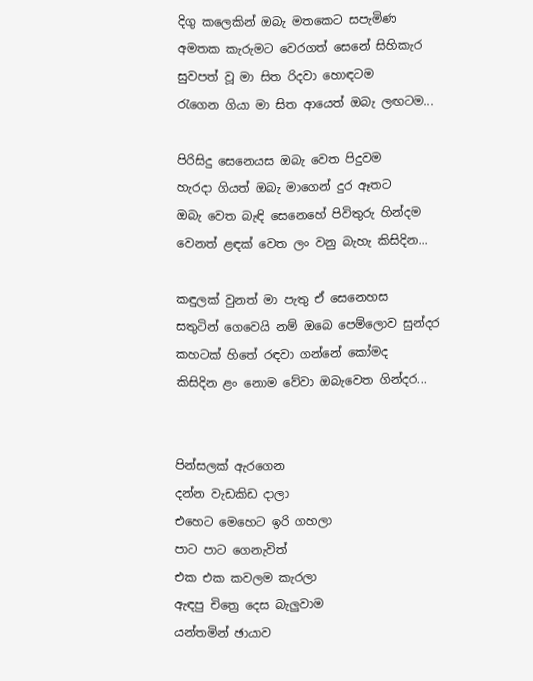දිගු කලෙකින් ඔබැ මතකෙට සපැමිණ
අමතක කැරුමට වෙරගත් සෙනේ සිහිකැර
සුවපත් වූ මා සිත රිදවා හොඳටම
රැගෙන ගියා මා සිත ආයෙත් ඔබැ ලඟටම...

පිරිසිදු සෙනෙයස ඔබැ වෙත පිදුවම
හැරදා ගියත් ඔබැ මාගෙන් දුර ඈතට
ඔබැ වෙත බැඳි සෙනෙහේ පිවිතුරු හින්දම
වෙනත් ළඳක් වෙත ලං වනු බැහැ කිසිදින...

කඳුලක් වුනත් මා පැතු ඒ සෙනෙහස
සතුටින් ගෙවෙයි නම් ඔබෙ පෙම්ලොව සුන්දර
කහටක් හිතේ රඳවා ගන්නේ කෝමද
කිසිදින ළං නොම වේවා ඔබැවෙත ගින්දර...


පින්සලක් ඇරගෙන
දන්න වැඩකිඩ දාලා
එහෙට මෙහෙට ඉරි ගහලා
පාට පාට ගෙනැවිත්
එක එක කවලම කැරලා
ඇඳපු චිත්‍රෙ දෙස බැලුවාම
යන්තමින් ඡායාව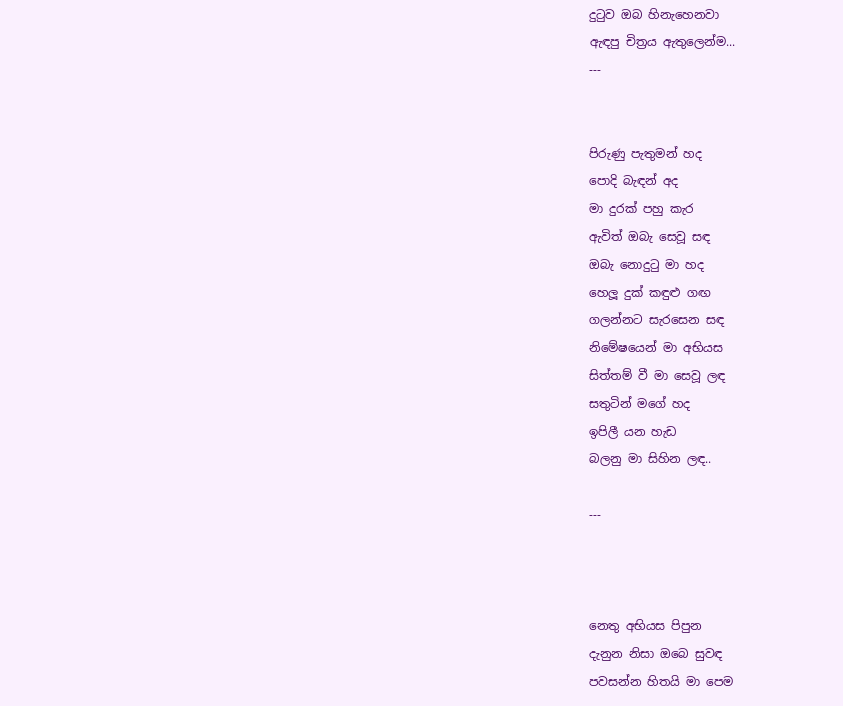දුටුව ඔබ හිනැහෙනවා
ඇඳපු චිත්‍රය ඇතුලෙන්ම...
---


පිරුණු පැතුමන් හද
පොදි බැඳන් අද
මා දුරක් පහු කැර
ඇවිත් ඔබැ සෙවූ සඳ
ඔබැ නොදුටු මා හද
හෙලූ දුක් කඳුළු ගඟ
ගලන්නට සැරසෙන සඳ
නිමේෂයෙන් මා අභියස
සිත්තම් වී මා සෙවූ ලඳ
සතුටින් මගේ හද
ඉපිලී යන හැඩ
බලනු මා සිහින ලඳ..

---



නෙතු අභියස පිපුන
දැනුන නිසා ඔබෙ සුවඳ
පවසන්න හිතයි මා පෙම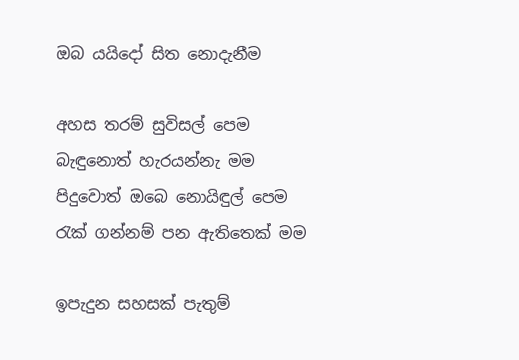ඔබ යයිදෝ සිත නොදැනීම

අහස තරම් සුවිසල් පෙම
බැඳුනොත් හැරයන්නැ මම
පිදුවොත් ඔබෙ නොයිඳුල් පෙම
රැක් ගන්නම් පන ඇතිතෙක් මම

ඉපැදුන සහසක් පැතුම්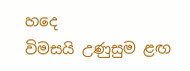හදෙ
විමසයි උණුසුම ළඟ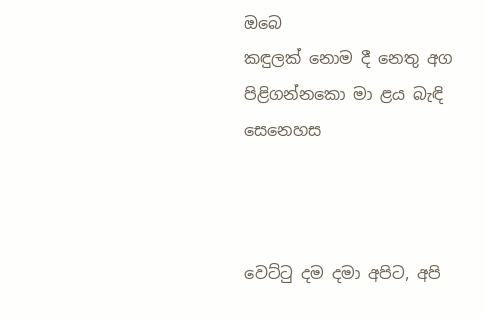ඔබෙ
කඳුලක් නොම දී නෙතු අග
පිළිගන්නකො මා ළය බැඳි සෙනෙහස



වෙට්ටු දම දමා අපිට, අපි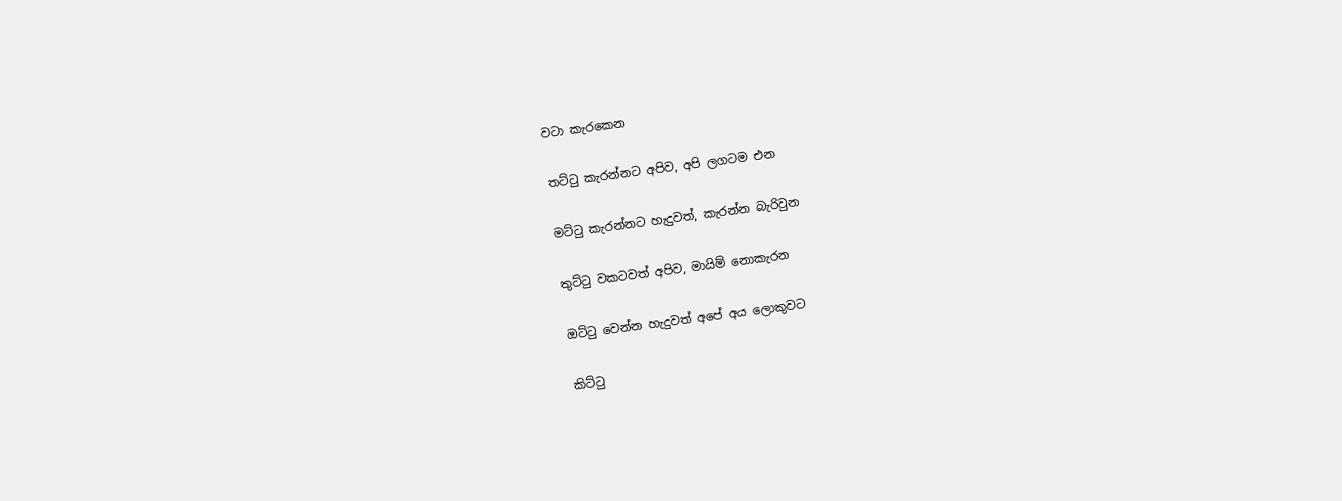වටා කැරකෙන

තට්ටු කැරන්නට අපිව, අපි ලගටම එන

මට්ටු කැරන්නට හැදුවත්, කැරන්න බැරිවුන

තුට්ටු වකටවත් අපිව, මායිම් නොකැරන‍‍

ඔට්ටු වෙන්න හැදුවත් අපේ අය ලොකුවට

කිට්ටු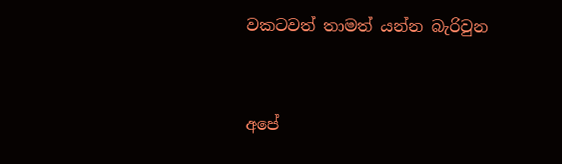ව‍කටවත් තාමත් යන්න බැරිවුන


අපේ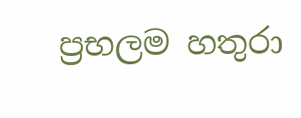ප්‍රභලම හතුරා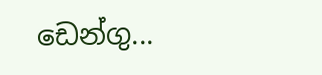ඩෙන්ගු...